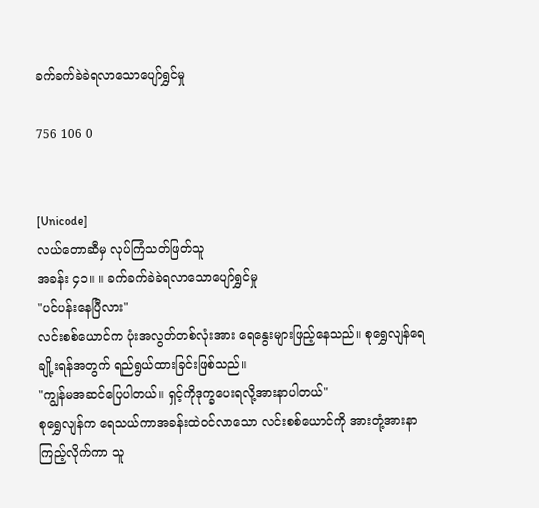ခက်ခက်ခဲခဲရလာသောပျော်ရွှင်မှု

756 106 0


[Unicode]
လယ်တောဆီမှ လုပ်ကြံသတ်ဖြတ်သူ
အခန်း ၄၁။ ။ ခက်ခက်ခဲခဲရလာသောပျော်ရွှင်မှု
"ပင်ပန်းနေပြီလား"
လင်းစစ်ယောင်က ပုံးအလွတ်တစ်လုံးအား ရေနွေးများဖြည့်နေသည်။ စုရွှေလျန်ရေချို့းရန်အတွက် ရည်ရွယ်ထားခြင်းဖြစ်သည်။
"ကျွန်မအဆင်ပြေပါတယ်။ ရှင့်ကိုဒုက္ခပေးရလို့အားနာပါတယ်"
စုရွှေလျန်က ရေသယ်ကာအခန်းထဲဝင်လာသော လင်းစစ်ယောင်ကို အားတုံ့အားနာကြည့်လိုက်ကာ သူ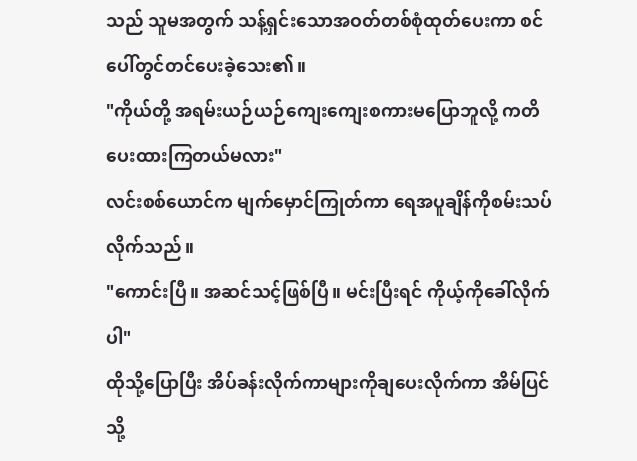သည် သူမအတွက် သန့်ရှင်းသောအဝတ်တစ်စုံထုတ်ပေးကာ စင်ပေါ်တွင်တင်ပေးခဲ့သေး၏။
"ကိုယ်တို့ အရမ်းယဉ်ယဉ်ကျေးကျေးစကားမပြောဘူလို့ ကတိပေးထားကြတယ်မလား"
လင်းစစ်ယောင်က မျက်မှောင်ကြုတ်ကာ ရေအပူချိန်ကိုစမ်းသပ်လိုက်သည်။
"ကောင်းပြီ။ အဆင်သင့်ဖြစ်ပြီ။ မင်းပြီးရင် ကိုယ့်ကိုခေါ်လိုက်ပါ"
ထိုသို့ပြောပြီး အိပ်ခန်းလိုက်ကာများကိုချပေးလိုက်ကာ အိမ်ပြင်သို့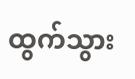ထွက်သွား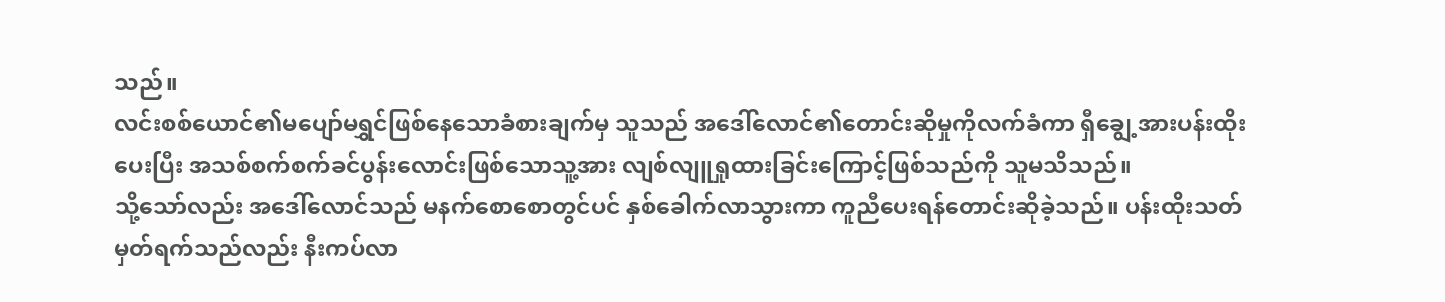သည်။
လင်းစစ်ယောင်၏မပျော်မရွှင်ဖြစ်နေသောခံစားချက်မှ သူသည် အဒေါ်လောင်၏တောင်းဆိုမှုကိုလက်ခံကာ ရှီချွေ့အားပန်းထိုးပေးပြီး အသစ်စက်စက်ခင်ပွန်းလောင်းဖြစ်သောသူ့အား လျစ်လျူရှုထားခြင်းကြောင့်ဖြစ်သည်ကို သူမသိသည်။
သို့သော်လည်း အဒေါ်လောင်သည် မနက်စောစောတွင်ပင် နှစ်ခေါက်လာသွားကာ ကူညီပေးရန်တောင်းဆိုခဲ့သည်။ ပန်းထိုးသတ်မှတ်ရက်သည်လည်း နီးကပ်လာ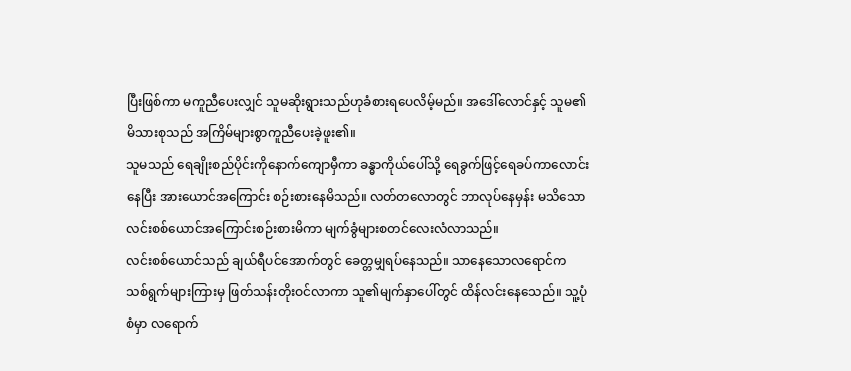ပြီးဖြစ်ကာ မကူညီပေးလျှင် သူမဆိုးရွားသည်ဟုခံစားရပေလိမ့်မည်။ အဒေါ်လောင်နှင့် သူမ၏မိသားစုသည် အကြိမ်များစွာကူညီပေးခဲ့ဖူး၏။
သူမသည် ရေချိုးစည်ပိုင်းကိုနောက်ကျောမှီကာ ခန္ဓာကိုယ်ပေါ်သို့ ရေခွက်ဖြင့်ရေခပ်ကာလောင်းနေပြီး အားယောင်အကြောင်း စဉ်းစားနေမိသည်။ လတ်တလောတွင် ဘာလုပ်နေမှန်း မသိသောလင်းစစ်ယောင်အကြောင်းစဉ်းစားမိကာ မျက်ခွံများစတင်လေးလံလာသည်။
လင်းစစ်ယောင်သည် ချယ်ရီပင်အောက်တွင် ခေတ္တမျှရပ်နေသည်။ သာနေသောလရောင်က သစ်ရွက်များကြားမှ ဖြတ်သန်းတိုးဝင်လာကာ သူ၏မျက်နှာပေါ်တွင် ထိန်လင်းနေသေည်။ သူ့ပုံစံမှာ လရောက်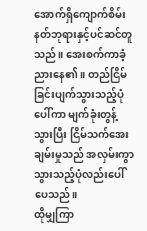အောက်ရှိကျောက်စိမ်းနတ်ဘုရားနှင့်ပင်ဆင်တူသည်။ အေးစက်ကာခံ့ညားနေ၏။ တည်ငြိမ်ခြင်းပျက်သွားသည့်ပုံပေါ်ကာ မျက်ခုံးတွန့်သွားပြီး ငြိမ်သက်အေးချမ်းမှုသည် အလှမ်းကွာသွားသည့်ပုံလည်းပေါ်ပေသည်။
ထိုမျှကြာ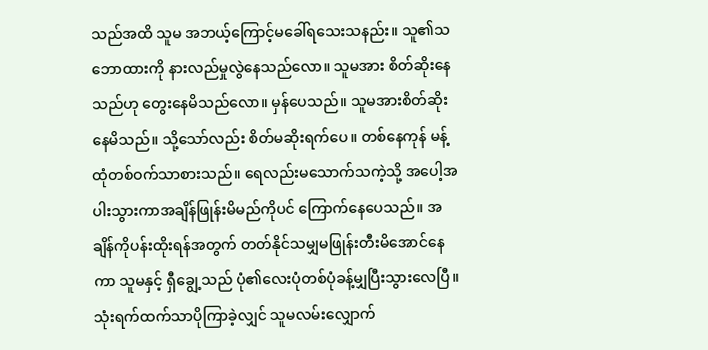သည်အထိ သူမ အဘယ့်ကြောင့်မခေါ်ရသေးသနည်း။ သူ၏သဘောထားကို နားလည်မှုလွဲနေသည်လော။ သူမအား စိတ်ဆိုးနေသည်ဟု တွေးနေမိသည်လော။ မှန်ပေသည်။ သူမအားစိတ်ဆိုးနေမိသည်။ သို့သော်လည်း စိတ်မဆိုးရက်ပေ။ တစ်နေကုန် မန့်ထုံတစ်ဝက်သာစားသည်။ ရေလည်းမသောက်သကဲ့သို့ အပေါ့အပါးသွားကာအချိန်ဖြုန်းမိမည်ကိုပင် ကြောက်နေပေသည်။ အချိန်ကိုပန်းထိုးရန်အတွက် တတ်နိုင်သမျှမဖြုန်းတီးမိအောင်နေကာ သူမနှင့် ရှီချွေ့သည် ပုံ၏လေးပုံတစ်ပုံခန့်မျှပြီးသွားလေပြီ။ သုံးရက်ထက်သာပိုကြာခဲ့လျှင် သူမလမ်းလျှောက်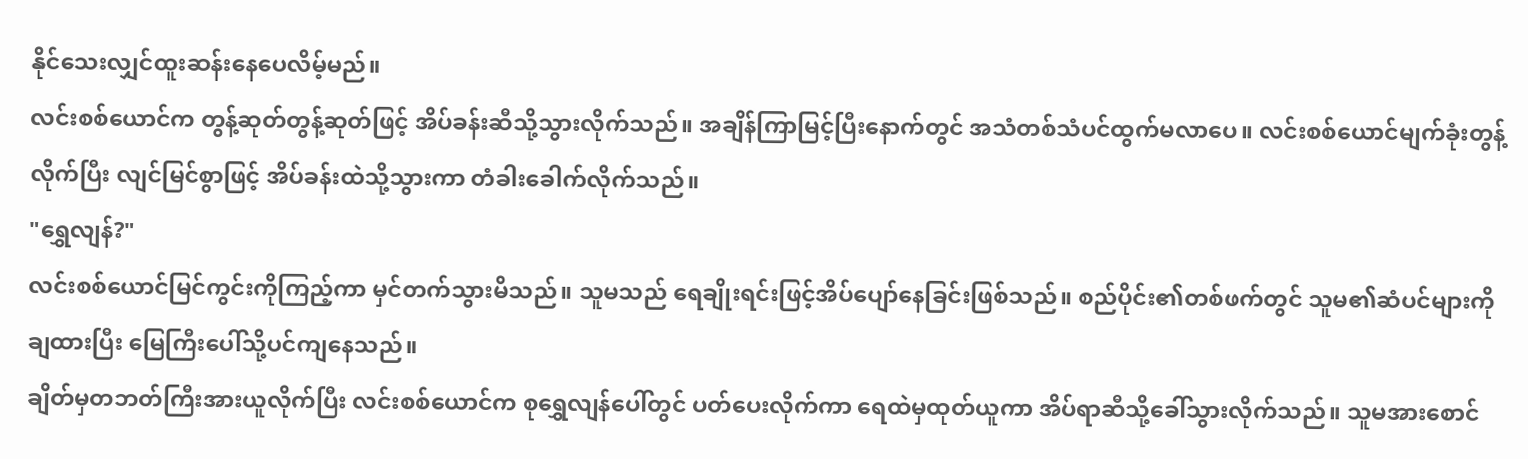နိုင်သေးလျှင်ထူးဆန်းနေပေလိမ့်မည်။
လင်းစစ်ယောင်က တွန့်ဆုတ်တွန့်ဆုတ်ဖြင့် အိပ်ခန်းဆီသို့သွားလိုက်သည်။ အချိန်ကြာမြင့်ပြီးနောက်တွင် အသံတစ်သံပင်ထွက်မလာပေ။ လင်းစစ်ယောင်မျက်ခုံးတွန့်လိုက်ပြီး လျင်မြင်စွာဖြင့် အိပ်ခန်းထဲသို့သွားကာ တံခါးခေါက်လိုက်သည်။
"ရွှေလျန်?"
လင်းစစ်ယောင်မြင်ကွင်းကိုကြည့်ကာ မှင်တက်သွားမိသည်။ သူမသည် ရေချိုးရင်းဖြင့်အိပ်ပျော်နေခြင်းဖြစ်သည်။ စည်ပိုင်း၏တစ်ဖက်တွင် သူမ၏ဆံပင်များကိုချထားပြီး မြေကြီးပေါ်သို့ပင်ကျနေသည်။
ချိတ်မှတဘတ်ကြီးအားယူလိုက်ပြီး လင်းစစ်ယောင်က စုရွှေလျန်ပေါ်တွင် ပတ်ပေးလိုက်ကာ ရေထဲမှထုတ်ယူကာ အိပ်ရာဆီသို့ခေါ်သွားလိုက်သည်။ သူမအားစောင်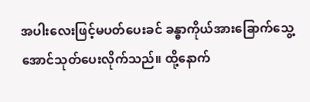အပါးလေးဖြင့်မပတ်ပေးခင် ခန္ဓာကိုယ်အားခြောက်သွေ့အောင်သုတ်ပေးလိုက်သည်။ ထို့နောက်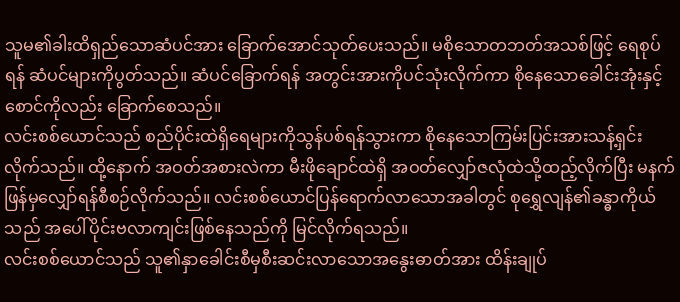သူမ၏ခါးထိရှည်သောဆံပင်အား ခြောက်အောင်သုတ်ပေးသည်။ မစိုသောတဘတ်အသစ်ဖြင့် ရေစုပ်ရန် ဆံပင်များကိုပွတ်သည်။ ဆံပင်ခြောက်ရန် အတွင်းအားကိုပင်သုံးလိုက်ကာ စိုနေသောခေါင်းအုံးနှင့်စောင်ကိုလည်း ခြောက်စေသည်။
လင်းစစ်ယောင်သည် စည်ပိုင်းထဲရှိရေများကိုသွန်ပစ်ရန်သွားကာ စိုနေသောကြမ်းပြင်းအားသန့်ရှင်းလိုက်သည်။ ထို့နောက် အဝတ်အစားလဲကာ မီးဖိုချောင်ထဲရှိ အဝတ်လျှော်ဇလုံထဲသို့ထည့်လိုက်ပြီး မနက်ဖြန်မှလျှော်ရန်စီစဉ်လိုက်သည်။ လင်းစစ်ယောင်ပြန်ရောက်လာသောအခါတွင် စုရွှေလျန်၏ခန္ဓာကိုယ်သည် အပေါ်ပိုင်းဗလာကျင်းဖြစ်နေသည်ကို မြင်လိုက်ရသည်။
လင်းစစ်ယောင်သည် သူ၏နှာခေါင်းစီမှစီးဆင်းလာသောအနွေးဓာတ်အား ထိန်းချုပ်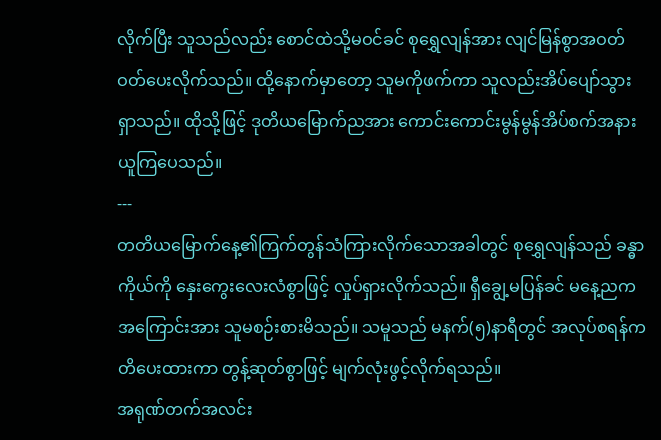လိုက်ပြီး သူသည်လည်း စောင်ထဲသို့မဝင်ခင် စုရွှေလျန်အား လျင်မြန်စွာအဝတ်ဝတ်ပေးလိုက်သည်။ ထို့နောက်မှာတော့ သူမကိုဖက်ကာ သူလည်းအိပ်ပျော်သွားရှာသည်။ ထိုသို့ဖြင့် ဒုတိယမြောက်ညအား ကောင်းကောင်းမွန်မွန်အိပ်စက်အနားယူကြပေသည်။
---
တတိယမြောက်နေ့၏ကြက်တွန်သံကြားလိုက်သောအခါတွင် စုရွှေလျန်သည် ခန္ဓာကိုယ်ကို နှေးကွေးလေးလံစွာဖြင့် လှုပ်ရှားလိုက်သည်။ ရှီချွေ့မပြန်ခင် မနေ့ညကအကြောင်းအား သူမစဉ်းစားမိသည်။ သမူသည် မနက်(၅)နာရီတွင် အလုပ်စရန်ကတိပေးထားကာ တွန့်ဆုတ်စွာဖြင့် မျက်လုံးဖွင့်လိုက်ရသည်။
အရုဏ်တက်အလင်း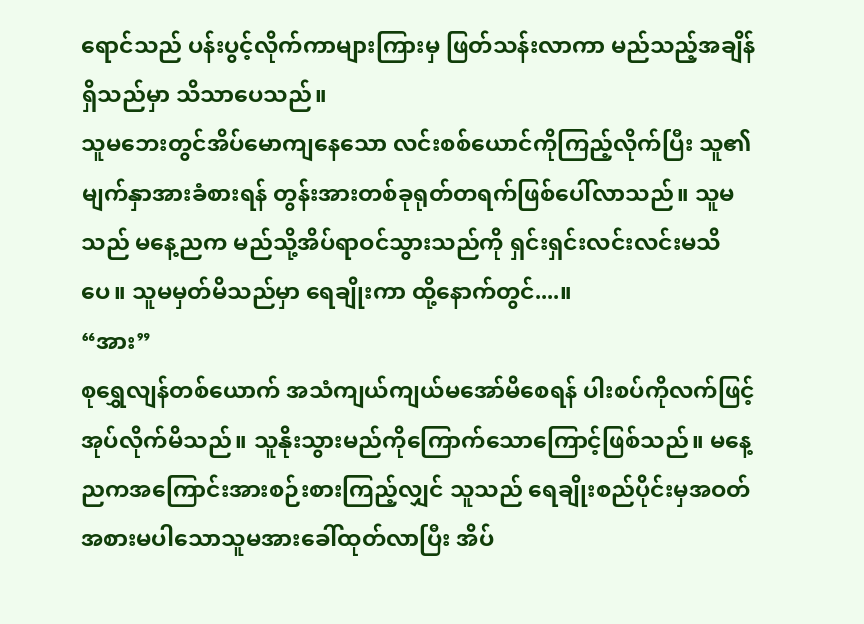ရောင်သည် ပန်းပွင့်လိုက်ကာများကြားမှ ဖြတ်သန်းလာကာ မည်သည့်အချိန်ရှိသည်မှာ သိသာပေသည်။
သူမဘေးတွင်အိပ်မောကျနေသော လင်းစစ်ယောင်ကိုကြည့်လိုက်ပြီး သူ၏မျက်နှာအားခံစားရန် တွန်းအားတစ်ခုရုတ်တရက်ဖြစ်ပေါ်လာသည်။ သူမသည် မနေ့ညက မည်သို့အိပ်ရာဝင်သွားသည်ကို ရှင်းရှင်းလင်းလင်းမသိပေ။ သူမမှတ်မိသည်မှာ ရေချိုးကာ ထို့နောက်တွင်....။
“အား”
စုရွှေလျန်တစ်ယောက် အသံကျယ်ကျယ်မအော်မိစေရန် ပါးစပ်ကိုလက်ဖြင့်အုပ်လိုက်မိသည်။ သူနိုးသွားမည်ကိုကြောက်သောကြောင့်ဖြစ်သည်။ မနေ့ညကအကြောင်းအားစဉ်းစားကြည့်လျှင် သူသည် ရေချိုးစည်ပိုင်းမှအဝတ်အစားမပါသောသူမအားခေါ်ထုတ်လာပြီး အိပ်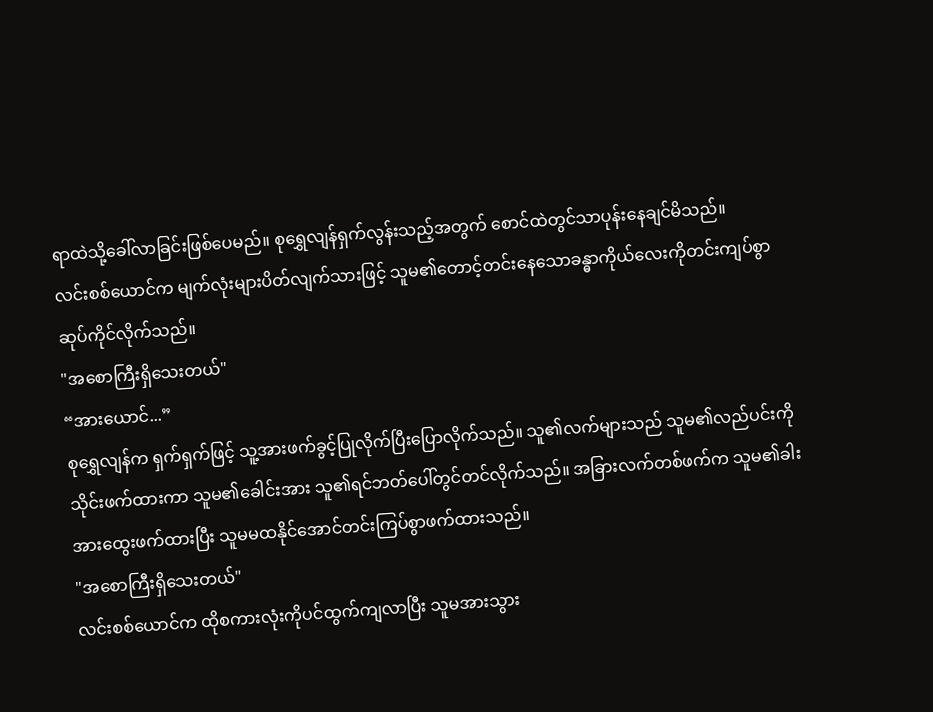ရာထဲသို့ခေါ်လာခြင်းဖြစ်ပေမည်။ စုရွှေလျန်ရှက်လွန်းသည့်အတွက် စောင်ထဲတွင်သာပုန်းနေချင်မိသည်။
လင်းစစ်ယောင်က မျက်လုံးများပိတ်လျက်သားဖြင့် သူမ၏တောင့်တင်းနေသောခန္ဓာကိုယ်လေးကိုတင်းကျပ်စွာဆုပ်ကိုင်လိုက်သည်။
"အစောကြီးရှိသေးတယ်"
“အားယောင်...”
စုရွှေလျန်က ရှက်ရှက်ဖြင့် သူ့အားဖက်ခွင့်ပြုလိုက်ပြီးပြောလိုက်သည်။ သူ၏လက်များသည် သူမ၏လည်ပင်းကိုသိုင်းဖက်ထားကာ သူမ၏ခေါင်းအား သူ၏ရင်ဘတ်ပေါ်တွင်တင်လိုက်သည်။ အခြားလက်တစ်ဖက်က သူမ၏ခါးအားထွေးဖက်ထားပြီး သူမမထနိုင်အောင်တင်းကြပ်စွာဖက်ထားသည်။
"အစောကြီးရှိသေးတယ်"
လင်းစစ်ယောင်က ထိုစကားလုံးကိုပင်ထွက်ကျလာပြီး သူမအားသွား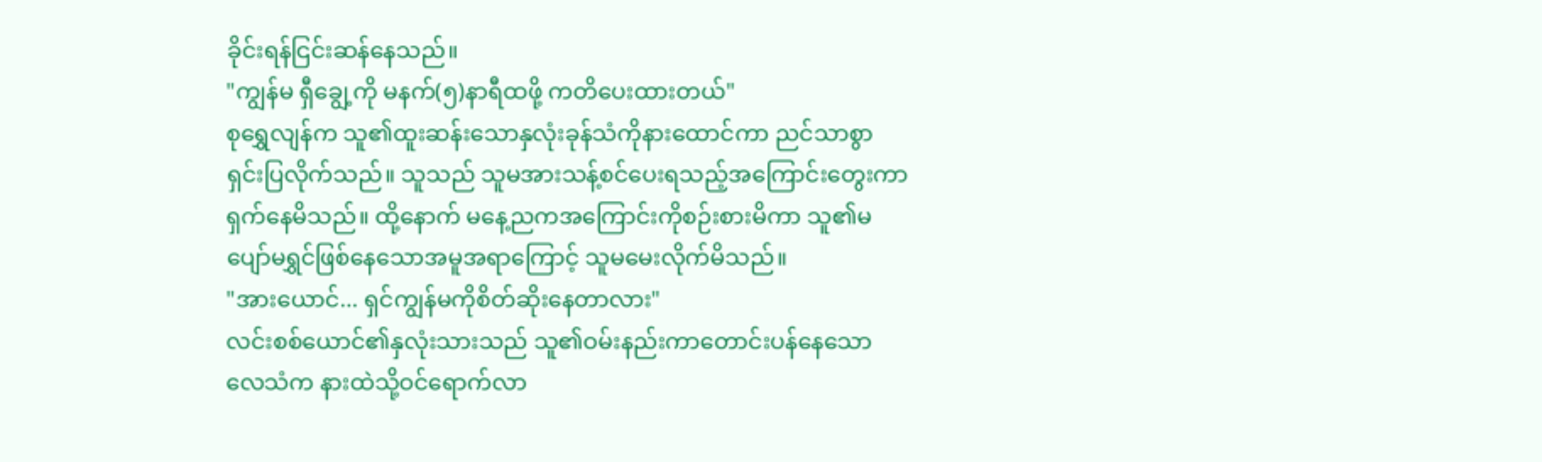ခိုင်းရန်ငြင်းဆန်နေသည်။
"ကျွန်မ ရှီချွေ့ကို မနက်(၅)နာရီထဖို့ ကတိပေးထားတယ်"
စုရွှေလျန်က သူ၏ထူးဆန်းသောနှလုံးခုန်သံကိုနားထောင်ကာ ညင်သာစွာရှင်းပြလိုက်သည်။ သူသည် သူမအားသန့်စင်ပေးရသည့်အကြောင်းတွေးကာရှက်နေမိသည်။ ထို့နောက် မနေ့ညကအကြောင်းကိုစဉ်းစားမိကာ သူ၏မပျော်မရွှင်ဖြစ်နေသောအမူအရာကြောင့် သူမမေးလိုက်မိသည်။
"အားယောင်... ရှင်ကျွန်မကိုစိတ်ဆိုးနေတာလား"
လင်းစစ်ယောင်၏နှလုံးသားသည် သူ၏ဝမ်းနည်းကာတောင်းပန်နေသောလေသံက နားထဲသို့ဝင်ရောက်လာ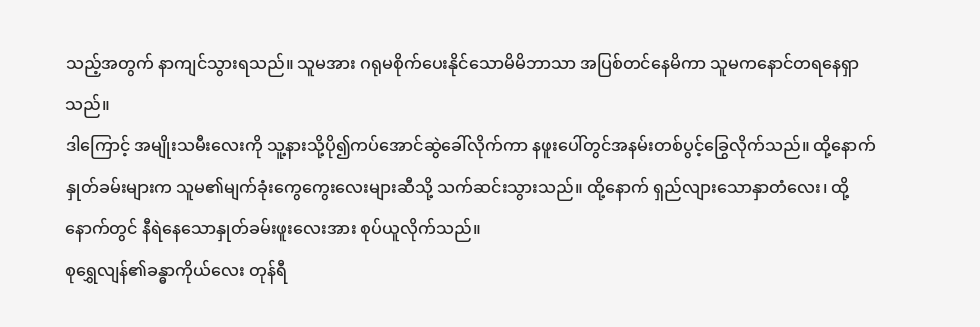သည့်အတွက် နာကျင်သွားရသည်။ သူမအား ဂရုမစိုက်ပေးနိုင်သောမိမိဘာသာ အပြစ်တင်နေမိကာ သူမကနောင်တရနေရှာသည်။
ဒါကြောင့် အမျိုးသမီးလေးကို သူ့နားသို့ပို၍ကပ်အောင်ဆွဲခေါ်လိုက်ကာ နဖူးပေါ်တွင်အနမ်းတစ်ပွင့်ခြွေလိုက်သည်။ ထို့နောက် နှုတ်ခမ်းများက သူမ၏မျက်ခုံးကွေကွေးလေးများဆီသို့ သက်ဆင်းသွားသည်။ ထို့နောက် ရှည်လျားသောနှာတံလေး၊ ထို့နောက်တွင် နီရဲနေသောနှုတ်ခမ်းဖူးလေးအား စုပ်ယူလိုက်သည်။
စုရွှေလျန်၏ခန္ဓာကိုယ်လေး တုန်ရီ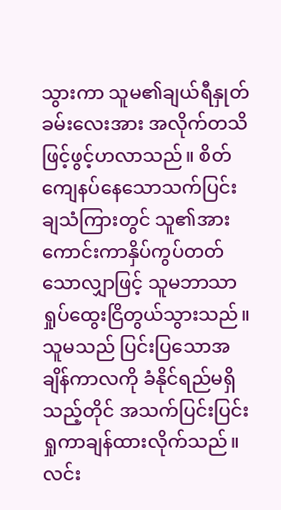သွားကာ သူမ၏ချယ်ရီနှုတ်ခမ်းလေးအား အလိုက်တသိဖြင့်ဖွင့်ဟလာသည်။ စိတ်ကျေနပ်နေသောသက်ပြင်းချသံကြားတွင် သူ၏အားကောင်းကာနှိပ်ကွပ်တတ်သောလျှာဖြင့် သူမဘာသာ ရှုပ်ထွေးငြိတွယ်သွားသည်။
သူမသည် ပြင်းပြသောအချိန်ကာလကို ခံနိုင်ရည်မရှိသည့်တိုင် အသက်ပြင်းပြင်းရှုကာချန်ထားလိုက်သည်။
လင်း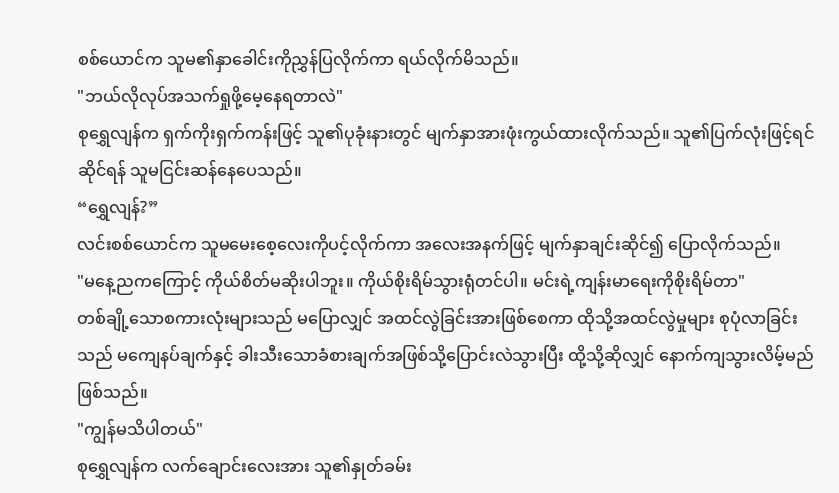စစ်ယောင်က သူမ၏နှာခေါင်းကိုညွှန်ပြလိုက်ကာ ရယ်လိုက်မိသည်။
"ဘယ်လိုလုပ်အသက်ရှုဖို့မေ့နေရတာလဲ"
စုရွှေလျန်က ရှက်ကိုးရှက်ကန်းဖြင့် သူ၏ပုခုံးနားတွင် မျက်နှာအားဖုံးကွယ်ထားလိုက်သည်။ သူ၏ပြက်လုံးဖြင့်ရင်ဆိုင်ရန် သူမငြင်းဆန်နေပေသည်။
“ရွှေလျန်?”
လင်းစစ်ယောင်က သူမမေးစေ့လေးကိုပင့်လိုက်ကာ အလေးအနက်ဖြင့် မျက်နှာချင်းဆိုင်၍ ပြောလိုက်သည်။
"မနေ့ညကကြောင့် ကိုယ်စိတ်မဆိုးပါဘူး။ ကိုယ်စိုးရိမ်သွားရုံတင်ပါ။ မင်းရဲ့ကျန်းမာရေးကိုစိုးရိမ်တာ"
တစ်ချို့သောစကားလုံးများသည် မပြောလျှင် အထင်လွဲခြင်းအားဖြစ်စေကာ ထိုသို့အထင်လွဲမှုများ စုပုံလာခြင်းသည် မကျေနပ်ချက်နှင့် ခါးသီးသောခံစားချက်အဖြစ်သို့ပြောင်းလဲသွားပြီး ထို့သို့ဆိုလျှင် နောက်ကျသွားလိမ့်မည်ဖြစ်သည်။
"ကျွန်မသိပါတယ်"
စုရွှေလျန်က လက်ချောင်းလေးအား သူ၏နှုတ်ခမ်း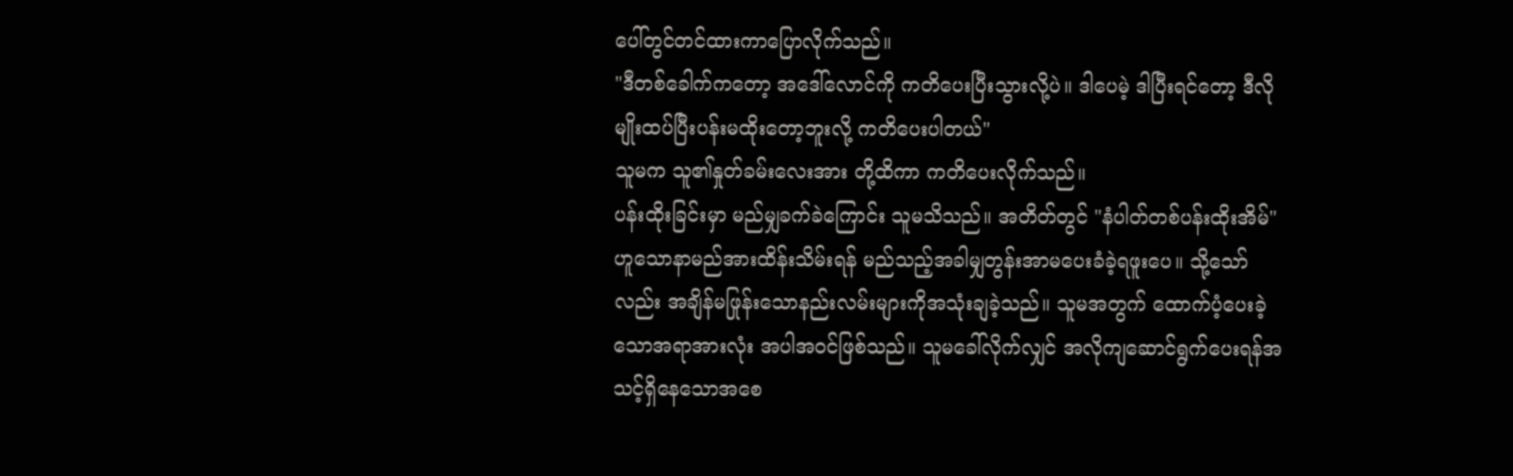ပေါ်တွင်တင်ထားကာပြောလိုက်သည်။
"ဒီတစ်ခေါက်ကတော့ အဒေါ်လောင်ကို ကတိပေးပြီးသွားလို့ပဲ။ ဒါပေမဲ့ ဒါပြီးရင်တော့ ဒီလိုမျိုးထပ်ပြီးပန်းမထိုးတော့ဘူးလို့ ကတိပေးပါတယ်"
သူမက သူ၏နှုတ်ခမ်းလေးအား တို့ထိကာ ကတိပေးလိုက်သည်။
ပန်းထိုးခြင်းမှာ မည်မျှခက်ခဲကြောင်း သူမသိသည်။ အတိတ်တွင် "နံပါတ်တစ်ပန်းထိုးအိမ်" ဟူသောနာမည်အားထိန်းသိမ်းရန် မည်သည့်အခါမျှတွန်းအာမပေးခံခဲ့ရဖူးပေ။ သို့သော်လည်း အချိန်မဖြုန်းသောနည်းလမ်းများကိုအသုံးချခဲ့သည်။ သူမအတွက် ထောက်ပံ့ပေးခဲ့သောအရာအားလုံး အပါအဝင်ဖြစ်သည်။ သူမခေါ်လိုက်လျှင် အလိုကျဆောင်ရွက်ပေးရန်အသင့်ရှိနေသောအစေ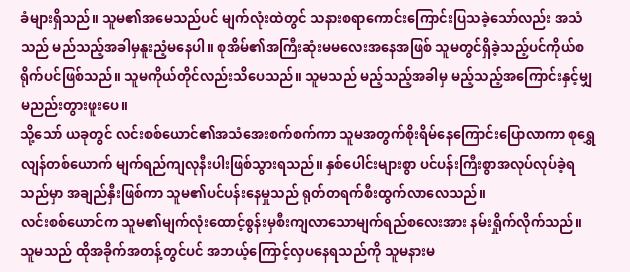ခံများရှိသည်။ သူမ၏အမေသည်ပင် မျက်လုံးထဲတွင် သနားစရာကောင်းကြောင်းပြသခဲ့သော်လည်း အသံသည် မည်သည့်အခါမှနူးညံ့မနေပါ။ စုအိမ်၏အကြီးဆုံးမမလေးအနေအဖြစ် သူမတွင်ရှိခဲ့သည့်ပင်ကိုယ်စရိုက်ပင်ဖြစ်သည်။ သူမကိုယ်တိုင်လည်းသိပေသည်။ သူမသည် မည့်သည့်အခါမှ မည့်သည့်အကြောင်းနှင့်မျှ မညည်းတွားဖူးပေ။
သို့သော် ယခုတွင် လင်းစစ်ယောင်၏အသံအေးစက်စက်ကာ သူမအတွက်စိုးရိမ်နေကြောင်းပြောလာကာ စုရွှေလျန်တစ်ယောက် မျက်ရည်ကျလုနီးပါးဖြစ်သွားရသည်။ နှစ်ပေါင်းများစွာ ပင်ပန်းကြီးစွာအလုပ်လုပ်ခဲ့ရသည်မှာ အချည်နှီးဖြစ်ကာ သူမ၏ပင်ပန်းနေမှုသည် ရုတ်တရက်စီးထွက်လာလေသည်။
လင်းစစ်ယောင်က သူမ၏မျက်လုံးထောင့်စွန်းမှစီးကျလာသောမျက်ရည်စလေးအား နမ်းရှိုက်လိုက်သည်။ သူမသည် ထိုအခိုက်အတန့်တွင်ပင် အဘယ့်ကြောင့်လှပနေရသည်ကို သူမနားမ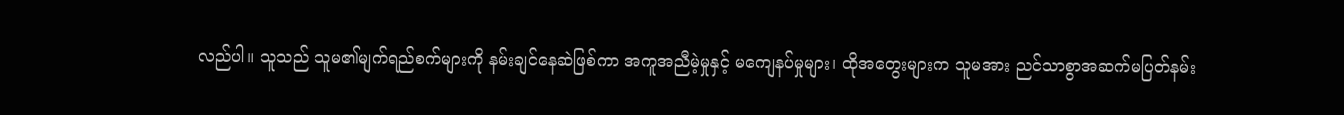လည်ပါ။ သူသည် သူမ၏မျက်ရည်စက်များကို နမ်းချင်နေဆဲဖြစ်ကာ အကူအညီမဲ့မှုနှင့် မကျေနပ်မှုများ၊ ထိုအတွေးများက သူမအား ညင်သာစွာအဆက်မပြတ်နမ်း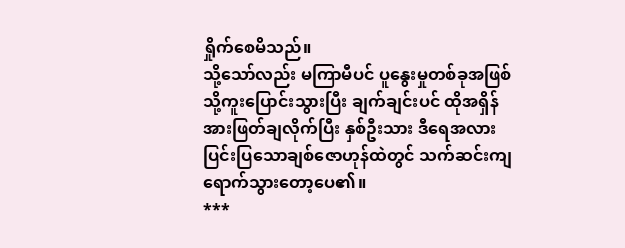ရှိုက်စေမိသည်။
သို့သော်လည်း မကြာမီပင် ပူနွေးမှုတစ်ခုအဖြစ်သို့ကူးပြောင်းသွားပြီး ချက်ချင်းပင် ထိုအရှိန်အားဖြတ်ချလိုက်ပြီး နှစ်ဦးသား ဒီရေအလားပြင်းပြသောချစ်ဇောဟုန်ထဲတွင် သက်ဆင်းကျရောက်သွားတော့ပေ၏။
***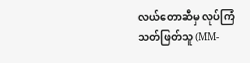လယ်တောဆီမှ လုပ်ကြံသတ်ဖြတ်သူ (MM-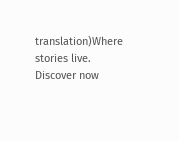translation)Where stories live. Discover now